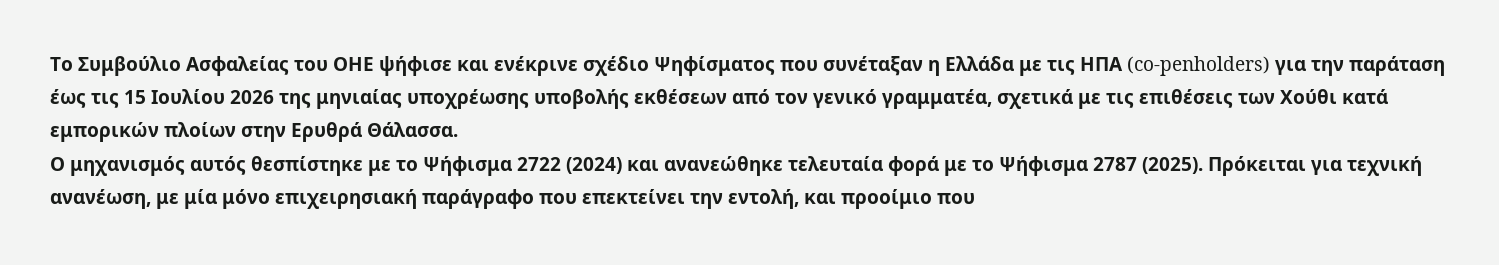Το Συμβούλιο Ασφαλείας του ΟΗΕ ψήφισε και ενέκρινε σχέδιο Ψηφίσματος που συνέταξαν η Ελλάδα με τις ΗΠΑ (co-penholders) για την παράταση έως τις 15 Ιουλίου 2026 της μηνιαίας υποχρέωσης υποβολής εκθέσεων από τον γενικό γραμματέα, σχετικά με τις επιθέσεις των Χούθι κατά εμπορικών πλοίων στην Ερυθρά Θάλασσα.
Ο μηχανισμός αυτός θεσπίστηκε με το Ψήφισμα 2722 (2024) και ανανεώθηκε τελευταία φορά με το Ψήφισμα 2787 (2025). Πρόκειται για τεχνική ανανέωση, με μία μόνο επιχειρησιακή παράγραφο που επεκτείνει την εντολή, και προοίμιο που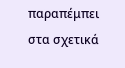παραπέμπει στα σχετικά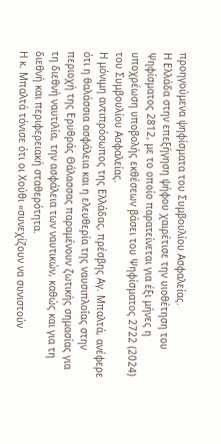προηγούμενα ψηφίσματα του Συμβουλίου Ασφαλείας.
Η Ελλάδα στην επεξήγηση ψήφου χαιρέτισε την υιοθέτηση του Ψηφίσματος 2812, με το οποίο παρατείνεται για έξι μήνες η υποχρέωση υποβολής εκθέσεων βάσει του Ψηφίσματος 2722 (2024) του Συμβουλίου Ασφαλείας.
Η μόνιμη αντιπρόσωπος της Ελλάδας, πρέσβης Αγ. Μπαλτά, ανέφερε ότι η θαλάσσια ασφάλεια και η ελευθερία της ναυσιπλοΐας στην περιοχή της Ερυθράς Θάλασσας παραμένουν ζωτικής σημασίας για τη διεθνή ναυτιλία, την ασφάλεια των ναυτικών, καθώς και για τη διεθνή και περιφερειακή σταθερότητα.
Η κ. Μπαλτά τόνισε ότι οι Χούθι «συνεχίζουν να συνιστούν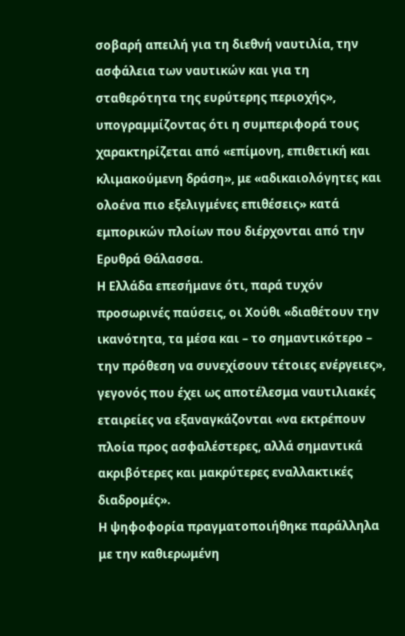σοβαρή απειλή για τη διεθνή ναυτιλία, την ασφάλεια των ναυτικών και για τη σταθερότητα της ευρύτερης περιοχής», υπογραμμίζοντας ότι η συμπεριφορά τους χαρακτηρίζεται από «επίμονη, επιθετική και κλιμακούμενη δράση», με «αδικαιολόγητες και ολοένα πιο εξελιγμένες επιθέσεις» κατά εμπορικών πλοίων που διέρχονται από την Ερυθρά Θάλασσα.
Η Ελλάδα επεσήμανε ότι, παρά τυχόν προσωρινές παύσεις, οι Χούθι «διαθέτουν την ικανότητα, τα μέσα και – το σημαντικότερο – την πρόθεση να συνεχίσουν τέτοιες ενέργειες», γεγονός που έχει ως αποτέλεσμα ναυτιλιακές εταιρείες να εξαναγκάζονται «να εκτρέπουν πλοία προς ασφαλέστερες, αλλά σημαντικά ακριβότερες και μακρύτερες εναλλακτικές διαδρομές».
Η ψηφοφορία πραγματοποιήθηκε παράλληλα με την καθιερωμένη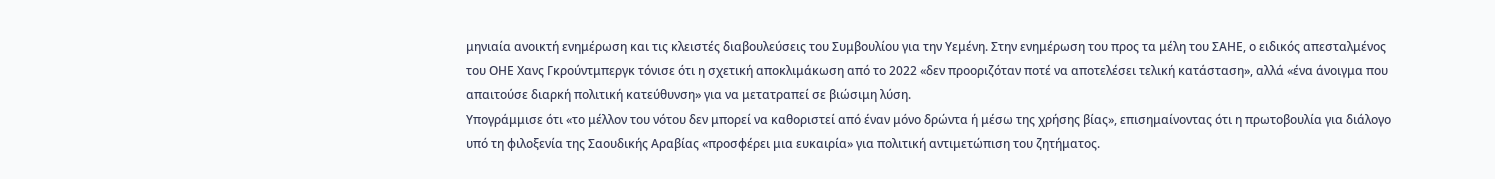μηνιαία ανοικτή ενημέρωση και τις κλειστές διαβουλεύσεις του Συμβουλίου για την Υεμένη. Στην ενημέρωση του προς τα μέλη του ΣΑΗΕ, ο ειδικός απεσταλμένος του ΟΗΕ Χανς Γκρούντμπεργκ τόνισε ότι η σχετική αποκλιμάκωση από το 2022 «δεν προοριζόταν ποτέ να αποτελέσει τελική κατάσταση», αλλά «ένα άνοιγμα που απαιτούσε διαρκή πολιτική κατεύθυνση» για να μετατραπεί σε βιώσιμη λύση.
Υπογράμμισε ότι «το μέλλον του νότου δεν μπορεί να καθοριστεί από έναν μόνο δρώντα ή μέσω της χρήσης βίας», επισημαίνοντας ότι η πρωτοβουλία για διάλογο υπό τη φιλοξενία της Σαουδικής Αραβίας «προσφέρει μια ευκαιρία» για πολιτική αντιμετώπιση του ζητήματος.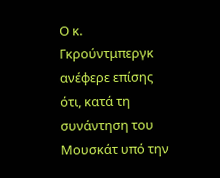Ο κ. Γκρούντμπεργκ ανέφερε επίσης ότι, κατά τη συνάντηση του Μουσκάτ υπό την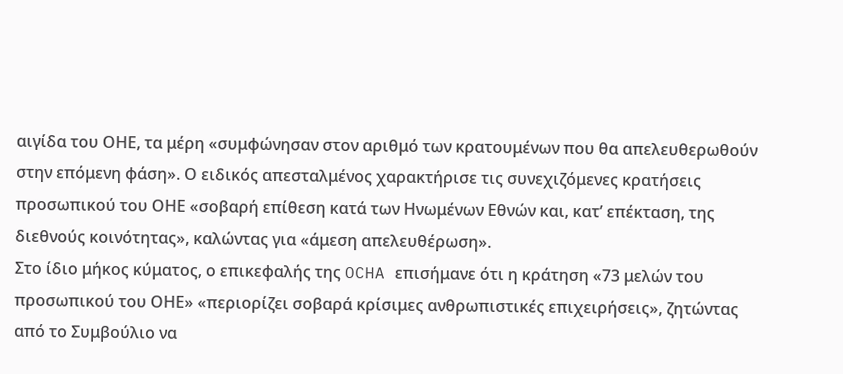αιγίδα του ΟΗΕ, τα μέρη «συμφώνησαν στον αριθμό των κρατουμένων που θα απελευθερωθούν στην επόμενη φάση». Ο ειδικός απεσταλμένος χαρακτήρισε τις συνεχιζόμενες κρατήσεις προσωπικού του ΟΗΕ «σοβαρή επίθεση κατά των Ηνωμένων Εθνών και, κατ’ επέκταση, της διεθνούς κοινότητας», καλώντας για «άμεση απελευθέρωση».
Στο ίδιο μήκος κύματος, ο επικεφαλής της OCHA επισήμανε ότι η κράτηση «73 μελών του προσωπικού του ΟΗΕ» «περιορίζει σοβαρά κρίσιμες ανθρωπιστικές επιχειρήσεις», ζητώντας από το Συμβούλιο να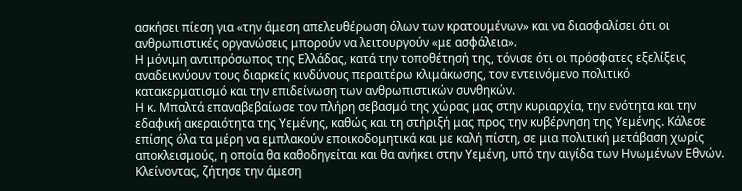ασκήσει πίεση για «την άμεση απελευθέρωση όλων των κρατουμένων» και να διασφαλίσει ότι οι ανθρωπιστικές οργανώσεις μπορούν να λειτουργούν «με ασφάλεια».
Η μόνιμη αντιπρόσωπος της Ελλάδας, κατά την τοποθέτησή της, τόνισε ότι οι πρόσφατες εξελίξεις αναδεικνύουν τους διαρκείς κινδύνους περαιτέρω κλιμάκωσης, τον εντεινόμενο πολιτικό κατακερματισμό και την επιδείνωση των ανθρωπιστικών συνθηκών.
Η κ. Μπαλτά επαναβεβαίωσε τον πλήρη σεβασμό της χώρας μας στην κυριαρχία, την ενότητα και την εδαφική ακεραιότητα της Υεμένης, καθώς και τη στήριξή μας προς την κυβέρνηση της Υεμένης. Κάλεσε επίσης όλα τα μέρη να εμπλακούν εποικοδομητικά και με καλή πίστη, σε μια πολιτική μετάβαση χωρίς αποκλεισμούς, η οποία θα καθοδηγείται και θα ανήκει στην Υεμένη, υπό την αιγίδα των Ηνωμένων Εθνών.
Κλείνοντας, ζήτησε την άμεση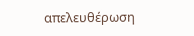απελευθέρωση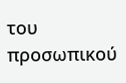του προσωπικού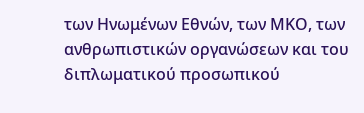των Ηνωμένων Εθνών, των ΜΚΟ, των ανθρωπιστικών οργανώσεων και του διπλωματικού προσωπικού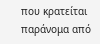που κρατείται παράνομα από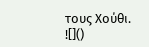τους Χούθι.
![]()